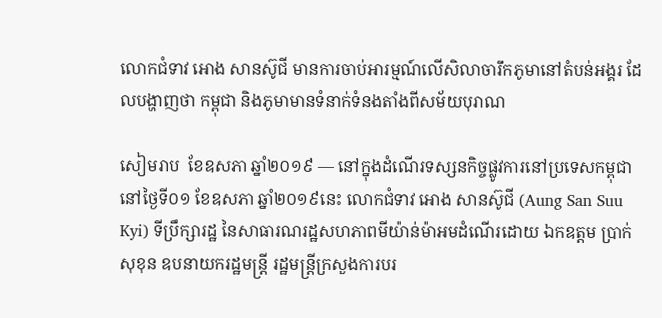លោកជំទាវ អោង សានស៊ូជី មានការចាប់អារម្មណ៍លើសិលាចារឹកភូមានៅតំបន់អង្គរ ដែលបង្ហាញថា កម្ពុជា និងភូមាមានទំនាក់ទំនងតាំងពីសម័យបុរាណ

សៀមរាប  ខែឧសភា ឆ្នាំ២០១៩ — នៅក្នុងដំណើរទស្សនកិច្ចផ្លូវការនៅប្រទេសកម្ពុជា នៅថ្ងៃទី០១ ខែឧសភា ឆ្នាំ២០១៩នេះ លោកជំទាវ អោង សានស៊ូជី (Aung San Suu Kyi) ទីប្រឹក្សារដ្ឋ នៃសាធារណរដ្ឋសហភាពមីយ៉ាន់ម៉ាអមដំណើរដោយ ឯកឧត្តម ប្រាក់ សុខុន ឧបនាយករដ្ឋមន្រ្តី រដ្ឋមន្រ្តីក្រសួងការបរ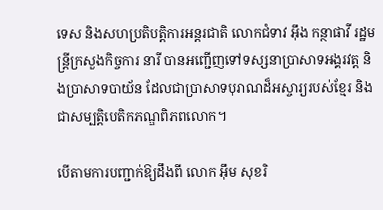ទេស និងសហប្រតិបត្តិការអន្តរជាតិ លោកជំទាវ អ៊ឹង កន្ថាផាវី រដ្ឋមន្រ្តីក្រសួងកិច្ចការ នារី បានអញ្ជើញទៅទស្សនាប្រាសាទអង្គរវត្ត និងប្រាសាទបាយ័ន ដែលជាប្រាសាទបុរាណដ៏អស្ចារ្យរបស់ខ្មែរ និងជាសម្បត្តិបេតិកភណ្ឌពិភពលោក។

បើតាមការបញ្ជាក់ឱ្យដឹងពី លោក អ៊ឹម សុខរិ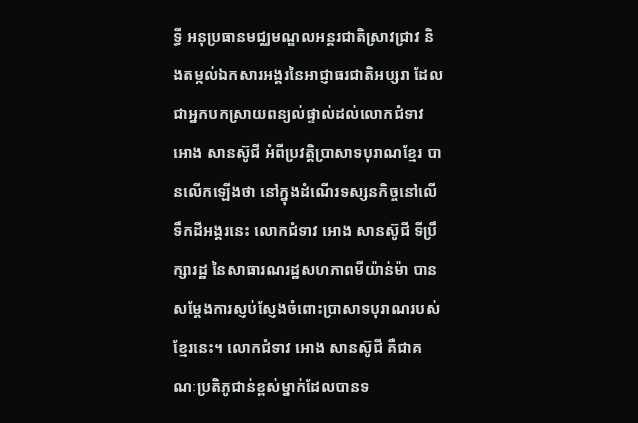ទ្ធី អនុប្រធានមជ្ឈមណ្ឌលអន្តរជាតិស្រាវជ្រាវ និងតម្កល់ឯកសារអង្គរនៃអាជ្ញាធរជាតិអប្សរា ដែលជាអ្នកបកស្រាយពន្យល់ផ្ទាល់ដល់លោកជំទាវ អោង សានស៊ូជី អំពីប្រវត្តិប្រាសាទបុរាណខ្មែរ បានលើកឡើងថា នៅក្នុងដំណើរទស្សនកិច្ចនៅលើទឹកដីអង្គរនេះ លោកជំទាវ អោង សានស៊ូជី ទីប្រឹក្សារដ្ឋ នៃសាធារណរដ្ឋសហភាពមីយ៉ាន់ម៉ា បានសម្តែងការស្ញប់ស្ញែងចំពោះប្រាសាទបុរាណរបស់ខ្មែរនេះ។ លោកជំទាវ អោង សានស៊ូជី គឺជាគណៈប្រតិភូជាន់ខ្ពស់ម្នាក់ដែលបានទ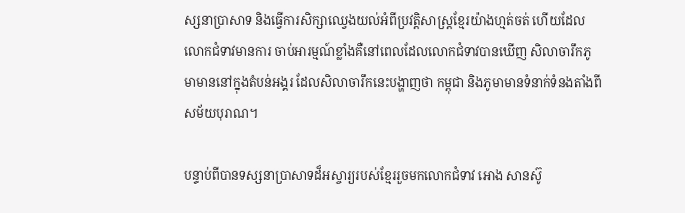ស្សនាប្រាសាទ និងធ្វើការសិក្សាឈ្វេងយល់អំពីប្រវត្តិសាស្រ្តខ្មែរយ៉ាងហ្មត់ចត់ ហើយដែលលោកជំទាវមានការ ចាប់អារម្មណ៍ខ្លាំងគឺនៅពេលដែលលោកជំទាវបានឃើញ សិលាចារឹកភូមាមាននៅក្នុងតំបន់អង្គរ ដែលសិលាចារឹកនេះបង្ហាញថា កម្ពុជា និងភូមាមានទំនាក់ទំនងតាំងពីសម័យបុរាណ។

បន្ទាប់ពីបានទស្សនាប្រាសាទដ៏អស្ចារ្យរបស់ខ្មែររួចមកលោកជំទាវ អោង សានស៊ូ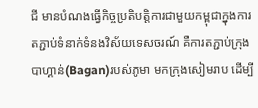ជី មានបំណងធ្វើកិច្ចប្រតិបត្តិការជាមួយកម្ពុជាក្នុងការតភ្ជាប់ទំនាក់ទំនងវិស័យទេសចរណ៍ គឺការតភ្ជាប់ក្រុងបាហ្គាន់(Bagan)របស់ភូមា មកក្រុងសៀមរាប ដើម្បី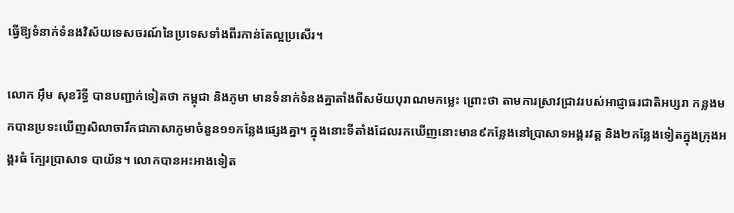ធ្វើឱ្យទំនាក់ទំនងវិស័យទេសចរណ៍នៃប្រទេសទាំងពីរកាន់តែល្អប្រសើរ។

លោក អ៊ឹម សុខរិទ្ធី បានបញ្ជាក់ទៀតថា កម្ពុជា និងភូមា មានទំនាក់ទំនងគ្នាតាំងពីសម័យបុរាណមកម្លេះ ព្រោះថា តាមការស្រាវជ្រាវរបស់អាជ្ញាធរជាតិអប្សរា កន្លងមកបានប្រទះឃើញសិលាចារឹកជាភាសាភូមាចំនួន១១កន្លែងផ្សេងគ្នា។ ក្នុងនោះទីតាំងដែលរកឃើញនោះមាន៩កន្លែងនៅប្រាសាទអង្គរវត្ត និង២កន្លែងទៀតក្នុងក្រុងអង្គរធំ ក្បែរប្រាសាទ បាយ័ន។ លោកបានអះអាងទៀត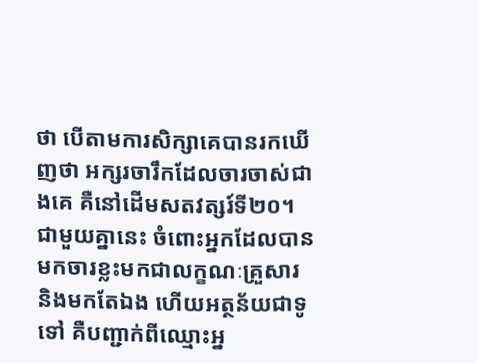ថា បើតាមការសិក្សាគេបានរកឃើញថា អក្សរចារឹកដែលចារចាស់ជាងគេ គឺនៅដើមសតវត្សរ៍ទី២០។ ជាមួយគ្នានេះ ចំពោះអ្នកដែលបានមកចារខ្លះមកជាលក្ខណៈគ្រួសារ និងមកតែឯង ហើយអត្ថន័យជាទូទៅ គឺបញ្ជាក់ពីឈ្មោះអ្ន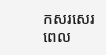កសរសេរ ពេល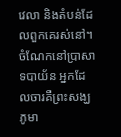វេលា និងតំបន់ដែលពួកគេរស់នៅ។ ចំណែកនៅប្រាសាទបាយ័ន អ្នកដែលចារគឺព្រះសង្ឃភូមា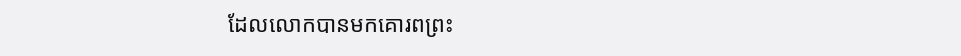ដែលលោកបានមកគោរពព្រះ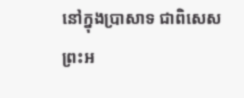នៅក្នុងប្រាសាទ ជាពិសេសព្រះអ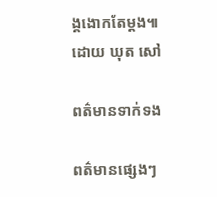ង្គងោកតែម្តង៕ ដោយ ឃុត សៅ

ពត៌មានទាក់ទង

ពត៌មានផ្សេងៗ